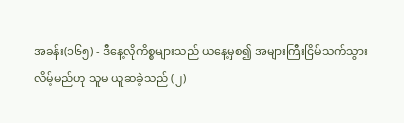အခန်း(၁၆၅) - ဒီနေ့လိုကိစ္စများသည် ယနေ့မှစ၍ အများကြီးငြိမ်သက်သွားလိမ့်မည်ဟု သူမ ယူဆခဲ့သည် (၂)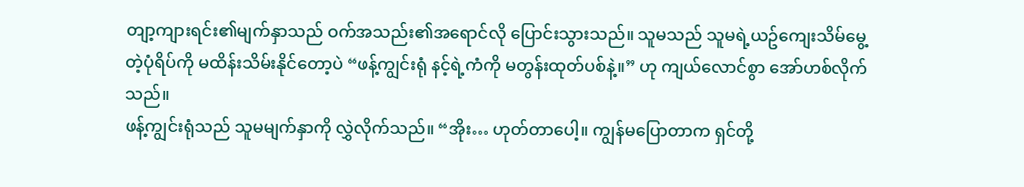တျာ့ကျားရင်း၏မျက်နှာသည် ဝက်အသည်း၏အရောင်လို ပြောင်းသွားသည်။ သူမသည် သူမရဲ့ယဥ်ကျေးသိမ်မွေ့တဲ့ပုံရိပ်ကို မထိန်းသိမ်းနိုင်တော့ပဲ “ဖန့်ကျွင်းရုံ နင့်ရဲ့ကံကို မတွန်းထုတ်ပစ်နဲ့။” ဟု ကျယ်လောင်စွာ အော်ဟစ်လိုက်သည်။
ဖန့်ကျွင်းရုံသည် သူမမျက်နှာကို လွှဲလိုက်သည်။ “အိုး… ဟုတ်တာပေါ့။ ကျွန်မပြောတာက ရှင်တို့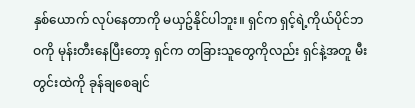နှစ်ယောက် လုပ်နေတာကို မယှဥ်နိုင်ပါဘူး။ ရှင်က ရှင့်ရဲ့ကိုယ်ပိုင်ဘဝကို မုန်းတီးနေပြီးတော့ ရှင်က တခြားသူတွေကိုလည်း ရှင်နဲ့အတူ မီးတွင်းထဲကို ခုန်ချစေချင်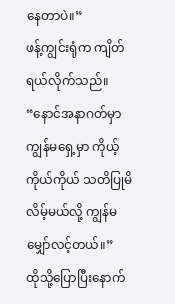နေတာပဲ။”
ဖန့်ကျွင်းရုံက ကျိတ်ရယ်လိုက်သည်။ “နောင်အနာဂတ်မှာ ကျွန်မရှေ့မှာ ကိုယ့်ကိုယ်ကိုယ် သတိပြုမိလိမ့်မယ်လို့ ကျွန်မ မျှော်လင့်တယ်။”
ထိုသို့ပြောပြီးနောက်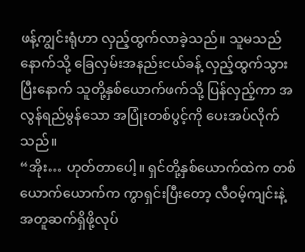ဖန့်ကျွင်းရုံဟာ လှည့်ထွက်လာခဲ့သည်။ သူမသည် နောက်သို့ ခြေလှမ်းအနည်းငယ်ခန့် လှည့်ထွက်သွားပြီးနောက် သူတို့နှစ်ယောက်ဖက်သို့ ပြန်လှည့်ကာ အလွန်ရည်မွန်သော အပြုံးတစ်ပွင့်ကို ပေးအပ်လိုက်သည်။
“အိုး… ဟုတ်တာပေါ့။ ရှင်တို့နှစ်ယောက်ထဲက တစ်ယောက်ယောက်က ကွာရှင်းပြီးတော့ လီဝမ့်ကျင်းနဲ့ အတူဆက်ရှိဖို့လုပ်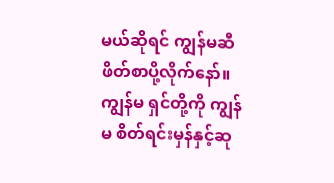မယ်ဆိုရင် ကျွန်မဆီ ဖိတ်စာပို့လိုက်နော်။ ကျွန်မ ရှင်တို့ကို ကျွန်မ စိတ်ရင်းမှန်နှင့်ဆု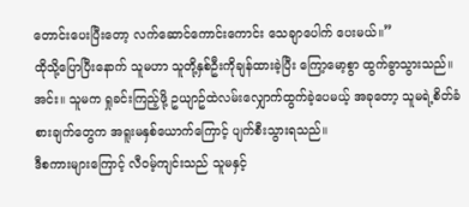တောင်းပေးပြီးတော့ လက်ဆောင်ကောင်းကောင်း သေချာပေါက် ပေးမယ်။”
ထိုသို့ပြောပြီးနောက် သူမဟာ သူတို့နှစ်ဦးကိုချန်ထားခဲ့ပြီး ကြော့မော့စွာ ထွက်ခွာသွားသည်။
အင်း။ သူမက ရှုခင်းကြည့်ဖို့ ဥယျာဥ်ထဲလမ်းလျှောက်ထွက်ခဲ့ပေမယ့် အခုတော့ သူမရဲ့စိတ်ခံစားချက်တွေက အရူးမနှစ်ယောက်ကြောင့် ပျက်စီးသွားရသည်။
ဒီစကားများကြောင့် လီဝမ့်ကျင်းသည် သူမနှင့်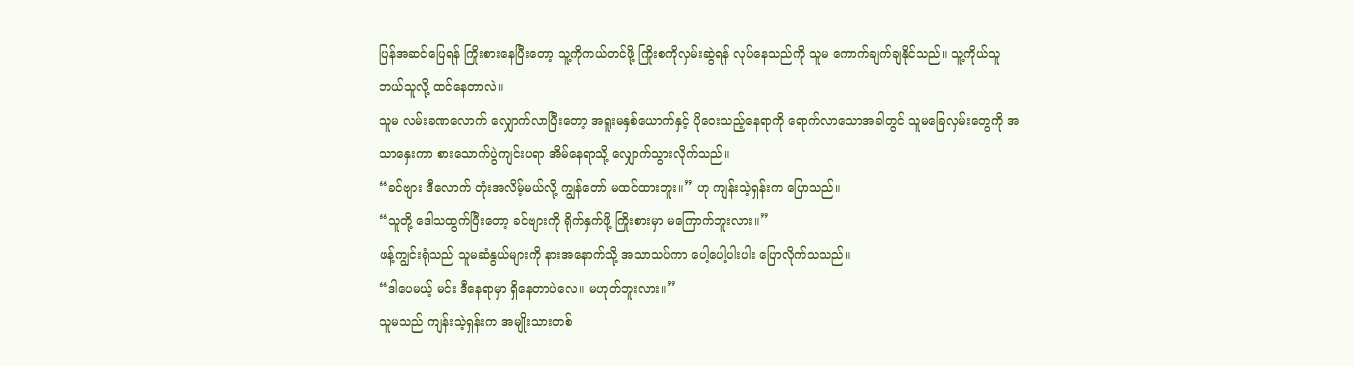ပြန်အဆင်ပြေရန် ကြိုးစားနေပြီးတော့ သူ့ကိုကယ်တင်ဖို့ ကြိုးစကိုလှမ်းဆွဲရန် လုပ်နေသည်ကို သူမ ကောက်ချက်ချနိုင်သည်။ သူ့ကိုယ်သူ ဘယ်သူလို့ ထင်နေတာလဲ။
သူမ လမ်းခဏလောက် လျှောက်လာပြီးတော့ အရူးမနှစ်ယောက်နှင့် ပိုဝေးသည့်နေရာကို ရောက်လာသောအခါတွင် သူမခြေလှမ်းတွေကို အသာနှေးကာ စားသောက်ပွဲကျင်းပရာ အိမ်နေရာသို့ လျှောက်သွားလိုက်သည်။
“ခင်ဗျား ဒီလောက် တုံးအလိမ့်မယ်လို့ ကျွန်တော် မထင်ထားဘူး။” ဟု ကျန်းသဲ့ရှန်းက ပြောသည်။
“သူတို့ ဒေါသထွက်ပြီးတော့ ခင်ဗျားကို ရိုက်နှက်ဖို့ ကြိုးစားမှာ မကြောက်ဘူးလား။”
ဖန့်ကျွင်းရုံသည် သူမဆံနွယ်များကို နားအနောက်သို့ အသာသပ်ကာ ပေါ့ပေါ့ပါးပါး ပြောလိုက်သသည်။
“ဒါပေမယ့် မင်း ဒီနေရာမှာ ရှိနေတာပဲလေ။ မဟုတ်ဘူးလား။”
သူမသည် ကျန်းသဲ့ရှန်းက အမျိုးသားတစ်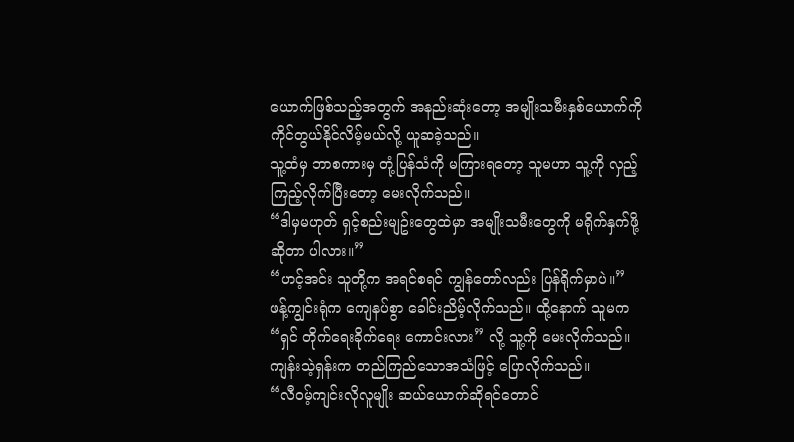ယောက်ဖြစ်သည့်အတွက် အနည်းဆုံးတော့ အမျိုးသမီးနှစ်ယောက်ကို ကိုင်တွယ်နိုင်လိမ့်မယ်လို့ ယူဆခဲ့သည်။
သူ့ထံမှ ဘာစကားမှ တုံ့ပြန်သံကို မကြားရတော့ သူမဟာ သူ့ကို လှည့်ကြည့်လိုက်ပြီးတော့ မေးလိုက်သည်။
“ဒါမှမဟုတ် ရှင့်စည်းမျဥ်းတွေထဲမှာ အမျိုးသမီးတွေကို မရိုက်နှက်ဖို့ဆိုတာ ပါလား။”
“ဟင့်အင်း သူတို့က အရင်စရင် ကျွန်တော်လည်း ပြန်ရိုက်မှာပဲ။”
ဖန့်ကျွင်းရုံက ကျေနပ်စွာ ခေါင်းညိမ့်လိုက်သည်။ ထို့နောက် သူမက “ရှင် တိုက်ရေးခိုက်ရေး ကောင်းလား” လို့ သူ့ကို မေးလိုက်သည်။
ကျန်းသဲ့ရှန်းက တည်ကြည်သောအသံဖြင့် ပြောလိုက်သည်။
“လီဝမ့်ကျင်းလိုလူမျိုး ဆယ်ယောက်ဆိုရင်တောင်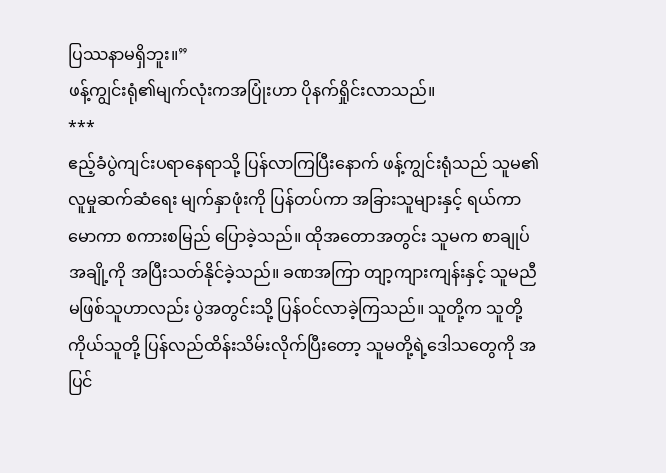ပြဿနာမရှိဘူး။”
ဖန့်ကျွင်းရုံ၏မျက်လုံးကအပြုံးဟာ ပိုနက်ရှိုင်းလာသည်။
***
ဧည့်ခံပွဲကျင်းပရာနေရာသို့ ပြန်လာကြပြီးနောက် ဖန့်ကျွင်းရုံသည် သူမ၏လူမှုဆက်ဆံရေး မျက်နှာဖုံးကို ပြန်တပ်ကာ အခြားသူများနှင့် ရယ်ကာမောကာ စကားစမြည် ပြောခဲ့သည်။ ထိုအတောအတွင်း သူမက စာချုပ်အချို့ကို အပြီးသတ်နိုင်ခဲ့သည်။ ခဏအကြာ တျာ့ကျားကျန်းနှင့် သူမညီမဖြစ်သူဟာလည်း ပွဲအတွင်းသို့ ပြန်ဝင်လာခဲ့ကြသည်။ သူတို့က သူတို့ကိုယ်သူတို့ ပြန်လည်ထိန်းသိမ်းလိုက်ပြီးတော့ သူမတို့ရဲ့ဒေါသတွေကို အပြင်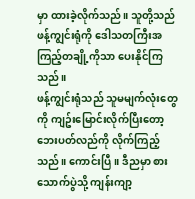မှာ ထားခဲ့လိုက်သည်။ သူတို့သည် ဖန့်ကျွင်းရုံကို ဒေါသတကြီးအကြည့်တချို့ကိုသာ ပေးနိုင်ကြသည်။
ဖန့်ကျွင်းရုံသည် သူမမျက်လုံးတွေကို ကျဥ်းမြောင်းလိုက်ပြီးတော့ ဘေးပတ်လည်ကို လိုက်ကြည့်သည်။ ကောင်းပြီ။ ဒီညမှာ စားသောက်ပွဲသို့ ကျန်းကျာ့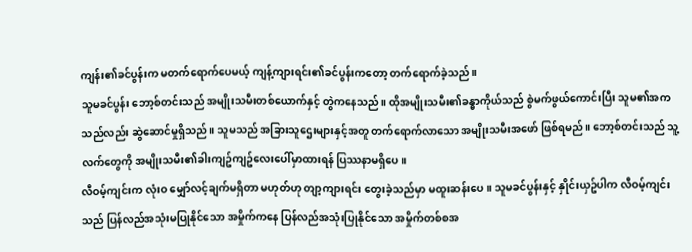ကျန်း၏ခင်ပွန်းက မတက်ရောက်ပေမယ့် ကျန့်ကျားရင်း၏ခင်ပွန်းကတော့ တက်ရောက်ခဲ့သည်။
သူမခင်ပွန်း ဘော့စ်တင်းသည် အမျိုးသမီးတစ်ယောက်နှင့် တွဲကနေသည်။ ထိုအမျိုးသမီး၏ခန္ဓာကိုယ်သည် စွဲမက်ဖွယ်ကောင်းပြီး သူမ၏အကသည်လည်း ဆွဲဆောင်မှုရှိသည်။ သူမသည် အခြားသူဌေးများနှင့်အတူ တက်ရောက်လာသော အမျိုးသမီးအဖော် ဖြစ်ရမည်။ ဘော့စ်တင်းသည် သူ့လက်တွေကို အမျိုးသမီး၏ခါးကျဥ်ကျဥ်လေးပေါ်မှာထားရန် ပြဿနာမရှိပေ။
လီဝမ့်ကျင်းက လုံးဝ မျှော်လင့်ချက်မရှိတာ မဟုတ်ဟု တျာ့ကျားရင်း တွေးခဲ့သည်မှာ မထူးဆန်းပေ။ သူမခင်ပွန်းနှင့် နှိုင်းယှဥ်ပါက လီဝမ့်ကျင်းသည် ပြန်လည်အသုံးမပြုနိုင်သော အမှိုက်ကနေ ပြန်လည်အသုံးပြုနိုင်သော အမှိုက်တစ်စအ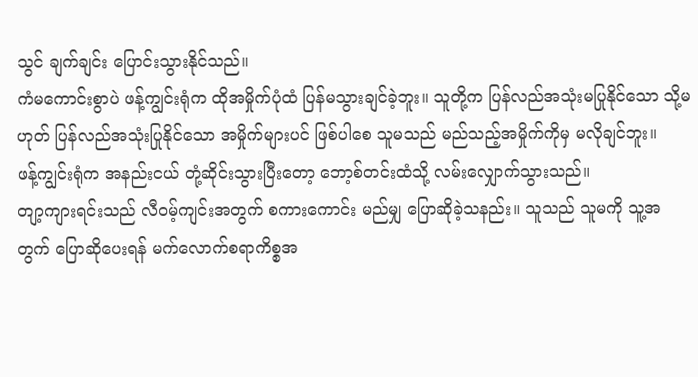သွင် ချက်ချင်း ပြောင်းသွားနိုင်သည်။
ကံမကောင်းစွာပဲ ဖန့်ကျွင်းရုံက ထိုအမှိုက်ပုံထံ ပြန်မသွားချင်ခဲ့ဘူး။ သူတို့က ပြန်လည်အသုံးမပြုနိုင်သော သို့မဟုတ် ပြန်လည်အသုံးပြုနိုင်သော အမှိုက်များပင် ဖြစ်ပါစေ သူမသည် မည်သည့်အမှိုက်ကိုမှ မလိုချင်ဘူး။
ဖန့်ကျွင်းရုံက အနည်းငယ် တုံ့ဆိုင်းသွားပြီးတော့ ဘော့စ်တင်းထံသို့ လမ်းလျှောက်သွားသည်။
တျာ့ကျားရင်းသည် လီဝမ့်ကျင်းအတွက် စကားကောင်း မည်မျှ ပြောဆိုခဲ့သနည်း။ သူသည် သူမကို သူ့အတွက် ပြောဆိုပေးရန် မက်လောက်စရာကိစ္စအ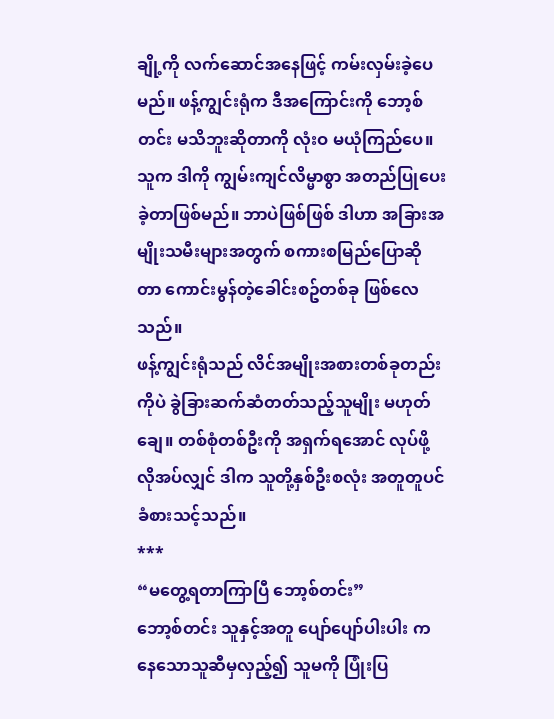ချို့ကို လက်ဆောင်အနေဖြင့် ကမ်းလှမ်းခဲ့ပေမည်။ ဖန့်ကျွင်းရုံက ဒီအကြောင်းကို ဘော့စ်တင်း မသိဘူးဆိုတာကို လုံးဝ မယုံကြည်ပေ။ သူက ဒါကို ကျွမ်းကျင်လိမ္မာစွာ အတည်ပြုပေးခဲ့တာဖြစ်မည်။ ဘာပဲဖြစ်ဖြစ် ဒါဟာ အခြားအမျိုးသမီးများအတွက် စကားစမြည်ပြောဆိုတာ ကောင်းမွန်တဲ့ခေါင်းစဥ်တစ်ခု ဖြစ်လေသည်။
ဖန့်ကျွင်းရုံသည် လိင်အမျိုးအစားတစ်ခုတည်းကိုပဲ ခွဲခြားဆက်ဆံတတ်သည့်သူမျိုး မဟုတ်ချေ။ တစ်စုံတစ်ဦးကို အရှက်ရအောင် လုပ်ဖို့ လိုအပ်လျှင် ဒါက သူတို့နှစ်ဦးစလုံး အတူတူပင် ခံစားသင့်သည်။
***
“မတွေ့ရတာကြာပြီ ဘော့စ်တင်း”
ဘော့စ်တင်း သူနှင့်အတူ ပျော်ပျော်ပါးပါး ကနေသောသူဆီမှလှည့်၍ သူမကို ပြုံးပြ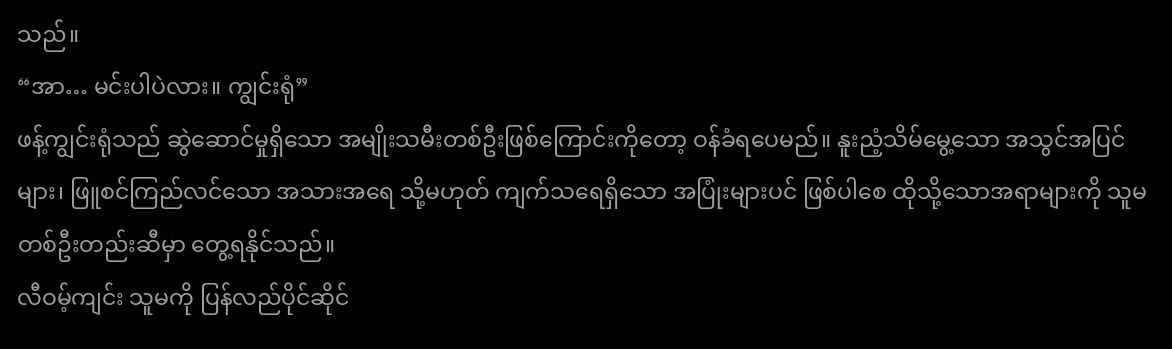သည်။
“အာ… မင်းပါပဲလား။ ကျွင်းရုံ”
ဖန့်ကျွင်းရုံသည် ဆွဲဆောင်မှုရှိသော အမျိုးသမီးတစ်ဦးဖြစ်ကြောင်းကိုတော့ ဝန်ခံရပေမည်။ နူးညံ့သိမ်မွေ့သော အသွင်အပြင်များ၊ ဖြူစင်ကြည်လင်သော အသားအရေ သို့မဟုတ် ကျက်သရေရှိသော အပြုံးများပင် ဖြစ်ပါစေ ထိုသို့သောအရာများကို သူမတစ်ဦးတည်းဆီမှာ တွေ့ရနိုင်သည်။
လီဝမ့်ကျင်း သူမကို ပြန်လည်ပိုင်ဆိုင်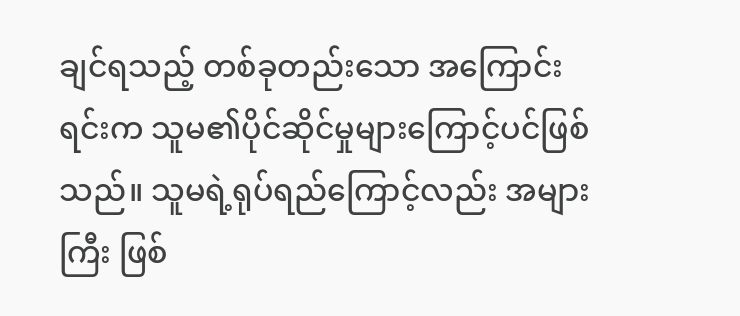ချင်ရသည့် တစ်ခုတည်းသော အကြောင်းရင်းက သူမ၏ပိုင်ဆိုင်မှုများကြောင့်ပင်ဖြစ်သည်။ သူမရဲ့ရုပ်ရည်ကြောင့်လည်း အများကြီး ဖြစ်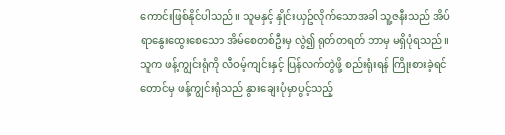ကောင်းဖြစ်နိုင်ပါသည်။ သူမနှင့် နှိုင်းယှဥ်လိုက်သောအခါ သူ့ဇနီးသည် အိပ်ရာနွေးထွေးစေသော အိမ်စေတစ်ဦးမှ လွဲ၍ ရုတ်တရတ် ဘာမှ မရှိပုံရသည်။ သူက ဖန့်ကျွင်းရုံကို လီဝမ့်ကျင်းနှင့် ပြန်လက်တွဲဖို့ စည်းရုံးရန် ကြိုးစားခဲ့ရင်တောင်မှ ဖန့်ကျွင်းရုံသည် နွားချေးပုံမှာပွင့်သည့်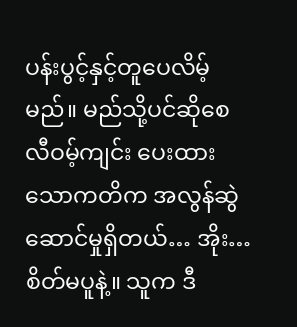ပန်းပွင့်နှင့်တူပေလိမ့်မည်။ မည်သို့ပင်ဆိုစေ လီဝမ့်ကျင်း ပေးထားသောကတိက အလွန်ဆွဲဆောင်မှုရှိတယ်… အိုး… စိတ်မပူနဲ့။ သူက ဒီ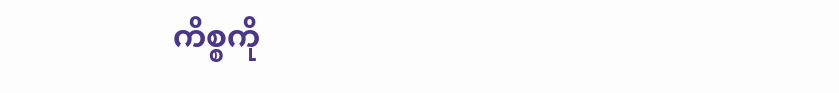ကိစ္စကို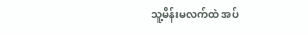သူ့မိန်းမလက်ထဲ အပ်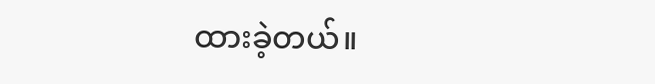ထားခဲ့တယ်။